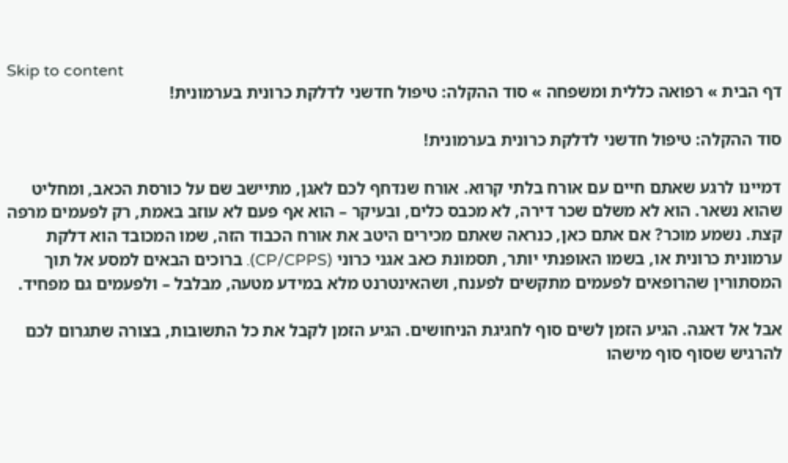Skip to content
דף הבית » רפואה כללית ומשפחה » סוד ההקלה: טיפול חדשני לדלקת כרונית בערמונית!

סוד ההקלה: טיפול חדשני לדלקת כרונית בערמונית!

דמיינו לרגע שאתם חיים עם אורח בלתי קרוא. אורח שנדחף לכם לאגן, מתיישב שם על כורסת הכאב, ומחליט שהוא נשאר. הוא לא משלם שכר דירה, לא מכבס כלים, ובעיקר – הוא אף פעם לא עוזב באמת, רק לפעמים מרפה קצת. נשמע מוכר? אם אתם כאן, כנראה שאתם מכירים היטב את אורח הכבוד הזה, שמו המכובד הוא דלקת ערמונית כרונית או, בשמו האופנתי יותר, תסמונת כאב אגני כרוני (CP/CPPS). ברוכים הבאים למסע אל תוך המסתורין שהרופאים לפעמים מתקשים לפענח, ושהאינטרנט מלא במידע מטעה, מבלבל – ולפעמים גם מפחיד.

אבל אל דאגה. הגיע הזמן לשים סוף לחגיגת הניחושים. הגיע הזמן לקבל את כל התשובות, בצורה שתגרום לכם להרגיש שסוף סוף מישהו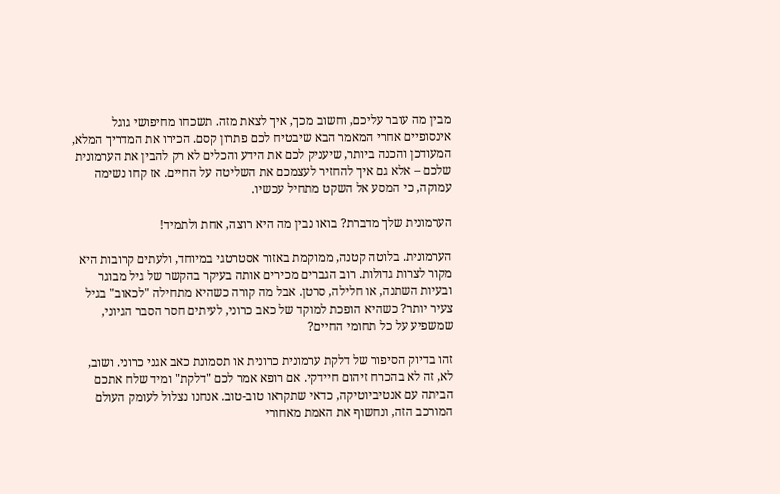מבין מה עובר עליכם, וחשוב מכך, איך לצאת מזה. תשכחו מחיפושי גוגל אינסופיים אחרי המאמר הבא שיבטיח לכם פתרון קסם. הכירו את המדריך המלא, המעודכן והכנה ביותר, שיעניק לכם את הידע והכלים לא רק להבין את הערמונית שלכם – אלא גם איך להחזיר לעצמכם את השליטה על החיים. אז קחו נשימה עמוקה, כי המסע אל השקט מתחיל עכשיו.

הערמונית שלך מדברת? בואו נבין מה היא רוצה, אחת ולתמיד!

הערמונית. בלוטה קטנה, ממוקמת באזור אסטרטגי במיוחד, ולעתים קרובות היא מקור לצרות גדולות. רוב הגברים מכירים אותה בעיקר בהקשר של גיל מבוגר ובעיות השתנה, או חלילה, סרטן. אבל מה קורה כשהיא מתחילה "לכאוב" בגיל צעיר יותר? כשהיא הופכת למוקד של כאב כרוני, לעיתים חסר הסבר הגיוני, שמשפיע על כל תחומי החיים?

זהו בדיוק הסיפור של דלקת ערמונית כרונית או תסמונת כאב אגני כרוני. ושוב, לא, זה לא בהכרח זיהום חיידקי. אם רופא אמר לכם "דלקת" ומיד שלח אתכם הביתה עם אנטיביוטיקה, כדאי שתקראו טוב-טוב. אנחנו נצלול לעומק העולם המורכב הזה, ונחשוף את האמת מאחורי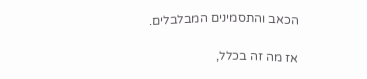הכאב והתסמינים המבלבלים.

אז מה זה בכלל,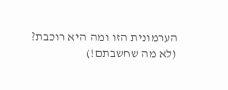הערמונית הזו ומה היא רוכבת? (לא מה שחשבתם!)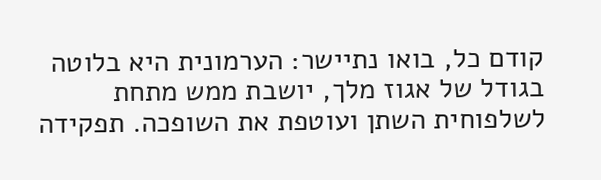קודם כל, בואו נתיישר: הערמונית היא בלוטה בגודל של אגוז מלך, יושבת ממש מתחת לשלפוחית השתן ועוטפת את השופכה. תפקידה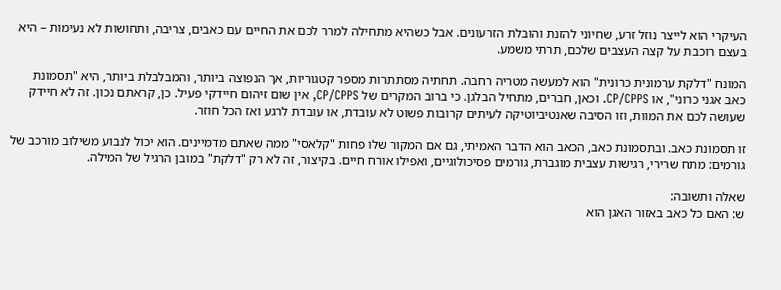העיקרי הוא לייצר נוזל זרע, שחיוני להזנת והובלת הזרעונים. אבל כשהיא מתחילה למרר לכם את החיים עם כאבים, צריבה, ותחושות לא נעימות – היא בעצם רוכבת על קצה העצבים שלכם, תרתי משמע.

המונח "דלקת ערמונית כרונית" הוא למעשה מטריה רחבה. תחתיה מסתתרות מספר קטגוריות, אך הנפוצה ביותר, והמבלבלת ביותר, היא "תסמונת כאב אגני כרוני", או CP/CPPS. וכאן, חברים, מתחיל הבלגן. כי ברוב המקרים של CP/CPPS, אין שום זיהום חיידקי פעיל. כן, קראתם נכון. זה לא חיידק שעושה לכם את המוות, וזו הסיבה שאנטיביוטיקה לעיתים קרובות פשוט לא עובדת, או עובדת לרגע ואז הכל חוזר.

זו תסמונת כאב. ובתסמונת כאב, הכאב הוא הדבר האמיתי, גם אם המקור שלו פחות "קלאסי" ממה שאתם מדמיינים. הוא יכול לנבוע משילוב מורכב של גורמים: מתח שרירי, רגישות עצבית מוגברת, גורמים פסיכולוגיים, ואפילו אורח חיים. בקיצור, זה לא רק "דלקת" במובן הרגיל של המילה.

שאלה ותשובה:
ש: האם כל כאב באזור האגן הוא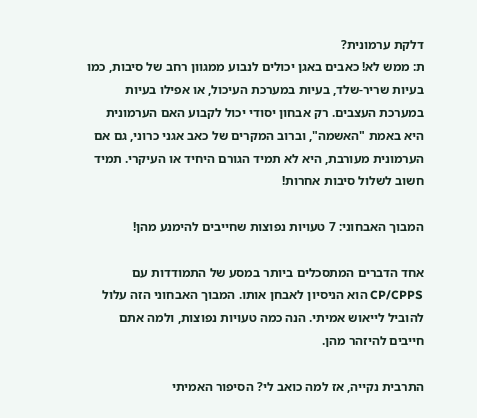דלקת ערמונית?
ת: ממש לא! כאבים באגן יכולים לנבוע ממגוון רחב של סיבות, כמו בעיות שריר-שלד, בעיות במערכת העיכול, או אפילו בעיות במערכת העצבים. רק אבחון יסודי יכול לקבוע האם הערמונית היא באמת "האשמה", וברוב המקרים של כאב אגני כרוני, גם אם הערמונית מעורבת, היא לא תמיד הגורם היחיד או העיקרי. תמיד חשוב לשלול סיבות אחרות!

המבוך האבחוני: 7 טעויות נפוצות שחייבים להימנע מהן!

אחד הדברים המתסכלים ביותר במסע של התמודדות עם CP/CPPS הוא הניסיון לאבחן אותו. המבוך האבחוני הזה עלול להוביל לייאוש אמיתי. הנה כמה טעויות נפוצות, ולמה אתם חייבים להיזהר מהן.

התרבית נקייה, אז למה כואב לי? הסיפור האמיתי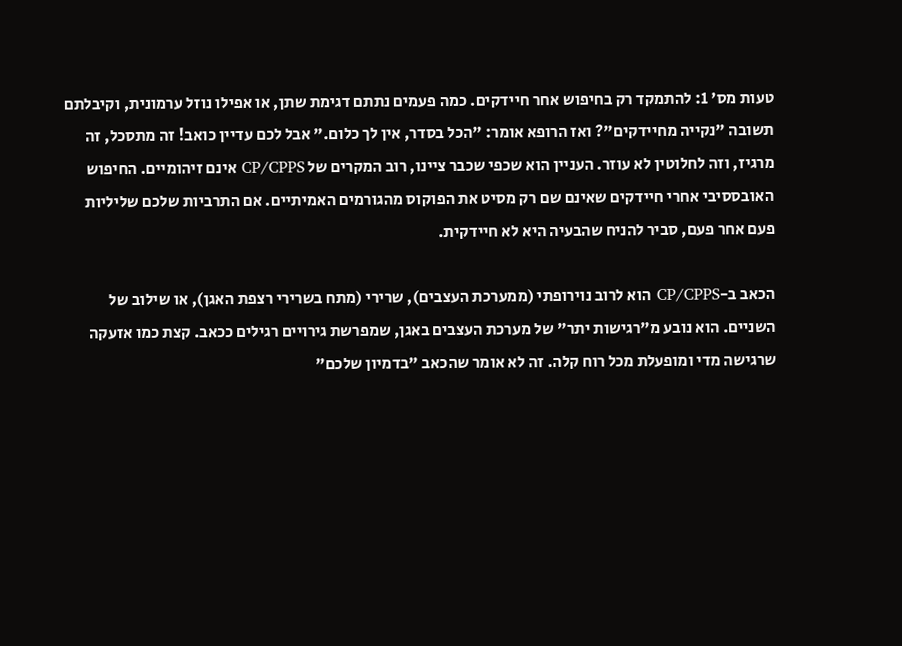טעות מס' 1: להתמקד רק בחיפוש אחר חיידקים. כמה פעמים נתתם דגימת שתן, או אפילו נוזל ערמונית, וקיבלתם תשובה "נקייה מחיידקים"? ואז הרופא אומר: "הכל בסדר, אין לך כלום." אבל לכם עדיין כואב! זה מתסכל, זה מרגיז, וזה לחלוטין לא עוזר. העניין הוא שכפי שכבר ציינו, רוב המקרים של CP/CPPS אינם זיהומיים. החיפוש האובססיבי אחרי חיידקים שאינם שם רק מסיט את הפוקוס מהגורמים האמיתיים. אם התרביות שלכם שליליות פעם אחר פעם, סביר להניח שהבעיה היא לא חיידקית.

הכאב ב-CP/CPPS הוא לרוב נוירופתי (ממערכת העצבים), שרירי (מתח בשרירי רצפת האגן), או שילוב של השניים. הוא נובע מ"רגישות יתר" של מערכת העצבים באגן, שמפרשת גירויים רגילים ככאב. קצת כמו אזעקה שרגישה מדי ומופעלת מכל רוח קלה. זה לא אומר שהכאב "בדמיון שלכם"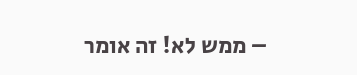– ממש לא! זה אומר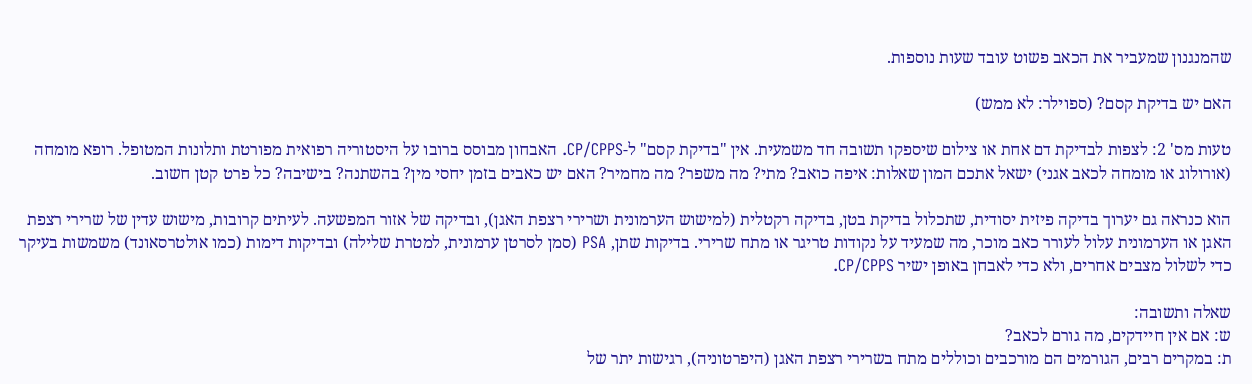שהמנגנון שמעביר את הכאב פשוט עובד שעות נוספות.

האם יש בדיקת קסם? (ספוילר: לא ממש)

טעות מס' 2: לצפות לבדיקת דם אחת או צילום שיספקו תשובה חד משמעית. אין "בדיקת קסם" ל-CP/CPPS. האבחון מבוסס ברובו על היסטוריה רפואית מפורטת ותלונות המטופל. רופא מומחה (אורולוג או מומחה לכאב אגני) ישאל אתכם המון שאלות: איפה כואב? מתי? מה משפר? מה מחמיר? האם יש כאבים בזמן יחסי מין? בהשתנה? בישיבה? כל פרט קטן חשוב.

הוא כנראה גם יערוך בדיקה פיזית יסודית, שתכלול בדיקת בטן, בדיקה רקטלית (למישוש הערמונית ושרירי רצפת האגן), ובדיקה של אזור המפשעה. לעיתים קרובות, מישוש עדין של שרירי רצפת האגן או הערמונית עלול לעורר כאב מוכר, מה שמעיד על נקודות טריגר או מתח שרירי. בדיקות שתן, PSA (סמן לסרטן ערמונית, למטרת שלילה) ובדיקות דימות (כמו אולטרסאונד) משמשות בעיקר כדי לשלול מצבים אחרים, ולא כדי לאבחן באופן ישיר CP/CPPS.

שאלה ותשובה:
ש: אם אין חיידקים, מה גורם לכאב?
ת: במקרים רבים, הגורמים הם מורכבים וכוללים מתח בשרירי רצפת האגן (היפרטוניה), רגישות יתר של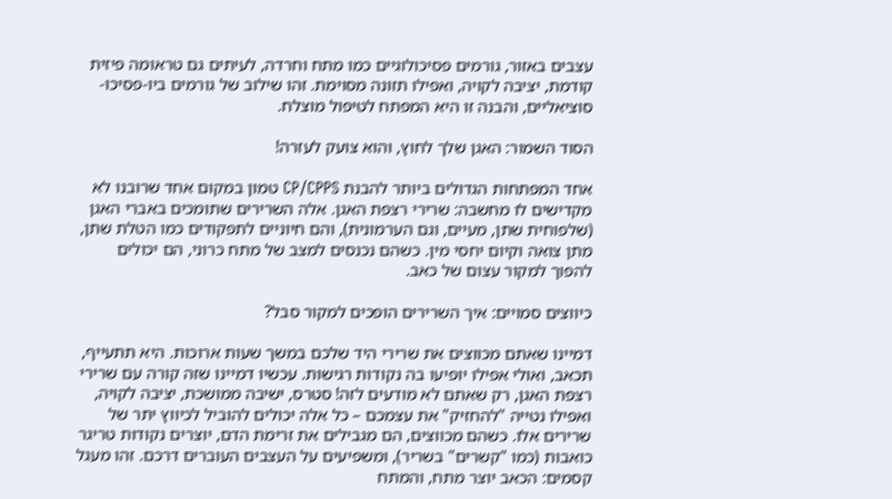עצבים באזור, גורמים פסיכולוגיים כמו מתח וחרדה, לעיתים גם טראומה פיזית קודמת, יציבה לקויה, ואפילו תזונה מסוימת. זהו שילוב של גורמים ביו-פסיכו-סוציאליים, והבנה זו היא המפתח לטיפול מוצלח.

הסוד השמור: האגן שלך לחוץ, והוא צועק לעזרה!

אחד המפתחות הגדולים ביותר להבנת CP/CPPS טמון במקום אחד שרובנו לא מקדישים לו מחשבה: שרירי רצפת האגן. אלה השרירים שתומכים באברי האגן (שלפוחית שתן, מעיים, וגם הערמונית), והם חיוניים לתפקודים כמו הטלת שתן, מתן צואה וקיום יחסי מין. כשהם נכנסים למצב של מתח כרוני, הם יכולים להפוך למקור עצום של כאב.

כיווצים סמויים: איך השרירים הופכים למקור סבל?

דמיינו שאתם מכווצים את שרירי היד שלכם במשך שעות ארוכות. היא תתעייף, תכאב, ואולי אפילו יופיעו בה נקודות רגישות. עכשיו דמיינו שזה קורה עם שרירי רצפת האגן, רק שאתם לא מודעים לזה! סטרס, ישיבה ממושכת, יציבה לקויה, ואפילו נטייה "להחזיק" את עצמכם – כל אלה יכולים להוביל לכיווץ יתר של שרירים אלו. כשהם מכווצים, הם מגבילים את זרימת הדם, יוצרים נקודות טריגר כואבות (כמו "קשרים" בשריר), ומשפיעים על העצבים העוברים דרכם. זהו מעגל קסמים: הכאב יוצר מתח, והמתח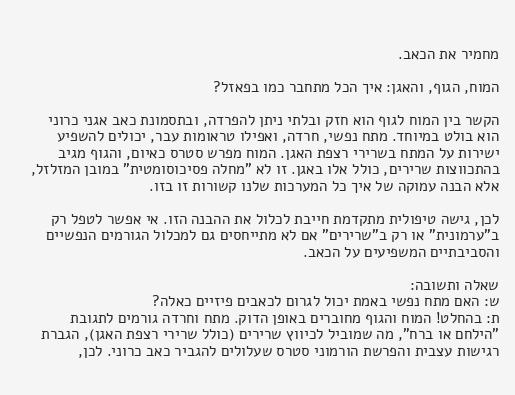מחמיר את הכאב.

המוח, הגוף, והאגן: איך הכל מתחבר כמו בפאזל?

הקשר בין המוח לגוף הוא חזק ובלתי ניתן להפרדה, ובתסמונת כאב אגני כרוני הוא בולט במיוחד. מתח נפשי, חרדה, ואפילו טראומות עבר, יכולים להשפיע ישירות על המתח בשרירי רצפת האגן. המוח מפרש סטרס כאיום, והגוף מגיב בהתכווצות שרירים, כולל אלו באגן. זו לא "מחלה פסיכוסומטית" במובן המזלזל, אלא הבנה עמוקה של איך כל המערכות שלנו קשורות זו בזו.

לכן, גישה טיפולית מתקדמת חייבת לכלול את ההבנה הזו. אי אפשר לטפל רק ב"ערמונית" או רק ב"שרירים" אם לא מתייחסים גם למכלול הגורמים הנפשיים והסביבתיים המשפיעים על הכאב.

שאלה ותשובה:
ש: האם מתח נפשי באמת יכול לגרום לכאבים פיזיים כאלה?
ת: בהחלט! המוח והגוף מחוברים באופן הדוק. מתח וחרדה גורמים לתגובת "הילחם או ברח", מה שמוביל לכיווץ שרירים (כולל שרירי רצפת האגן), הגברת רגישות עצבית והפרשת הורמוני סטרס שעלולים להגביר כאב כרוני. לכן,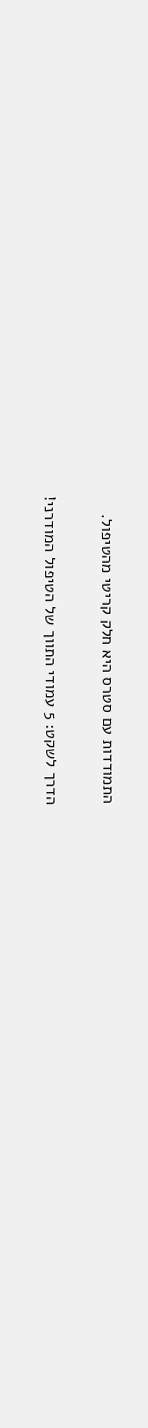התמודדות עם סטרס היא חלק קריטי מהטיפול.

הדרך לשקט: 5 עמודי התווך של הטיפול המודרני!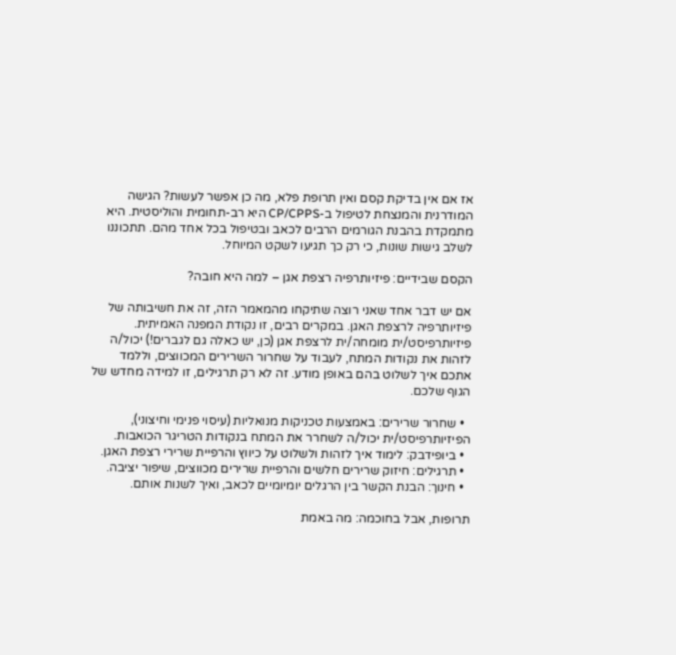אז אם אין בדיקת קסם ואין תרופת פלא, מה כן אפשר לעשות? הגישה המודרנית והמנצחת לטיפול ב-CP/CPPS היא רב-תחומית והוליסטית. היא מתמקדת בהבנת הגורמים הרבים לכאב ובטיפול בכל אחד מהם. תתכוננו לשלב גישות שונות, כי רק כך תגיעו לשקט המיוחל.

הקסם שבידיים: פיזיותרפיה רצפת אגן – למה היא חובה?

אם יש דבר אחד שאני רוצה שתיקחו מהמאמר הזה, זה את חשיבותה של פיזיותרפיה לרצפת האגן. במקרים רבים, זו נקודת המפנה האמיתית. פיזיותרפיסט/ית מומחה/ית לרצפת אגן (כן, יש כאלה גם לגברים!) יכול/ה לזהות את נקודות המתח, לעבוד על שחרור השרירים המכווצים, וללמד אתכם איך לשלוט בהם באופן מודע. זה לא רק תרגילים, זו למידה מחדש של הגוף שלכם.

  • שחרור שרירים: באמצעות טכניקות מנואליות (עיסוי פנימי וחיצוני), הפיזיותרפיסט/ית יכול/ה לשחרר את המתח בנקודות הטריגר הכואבות.
  • ביופידבק: לימוד איך לזהות ולשלוט על כיווץ והרפיית שרירי רצפת האגן.
  • תרגילים: חיזוק שרירים חלשים והרפיית שרירים מכווצים, שיפור יציבה.
  • חינוך: הבנת הקשר בין הרגלים יומיומיים לכאב, ואיך לשנות אותם.

תרופות, אבל בחוכמה: מה באמת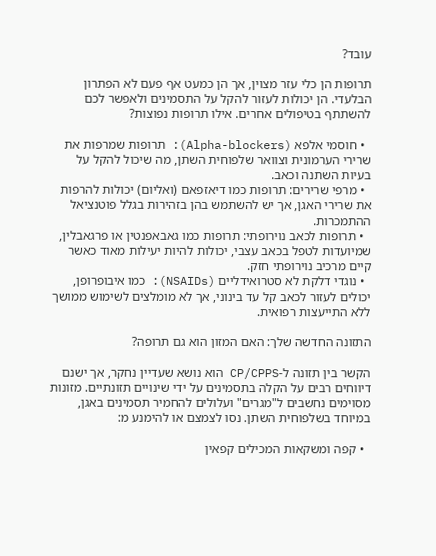עובד?

תרופות הן כלי עזר מצוין, אך הן כמעט אף פעם לא הפתרון הבלעדי. הן יכולות לעזור להקל על התסמינים ולאפשר לכם להשתתף בטיפולים אחרים. אילו תרופות נפוצות?

  • חוסמי אלפא (Alpha-blockers): תרופות שמרפות את שרירי הערמונית וצוואר שלפוחית השתן, מה שיכול להקל על בעיות השתנה וכאב.
  • מרפי שרירים: תרופות כמו דיאזפאם (ואליום) יכולות להרפות את שרירי האגן, אך יש להשתמש בהן בזהירות בגלל פוטנציאל ההתמכרות.
  • תרופות לכאב נוירופתי: תרופות כמו גאבאפנטין או פרגאבלין, שמיועדות לטפל בכאב עצבי, יכולות להיות יעילות מאוד כאשר קיים מרכיב נוירופתי חזק.
  • נוגדי דלקת לא סטרואידליים (NSAIDs): כמו איבופרופן, יכולים לעזור לכאב קל עד בינוני, אך לא מומלצים לשימוש ממושך ללא התייעצות רפואית.

התזונה החדשה שלך: האם המזון הוא גם תרופה?

הקשר בין תזונה ל-CP/CPPS הוא נושא שעדיין נחקר, אך ישנם דיווחים רבים על הקלה בתסמינים על ידי שינויים תזונתיים. מזונות מסוימים נחשבים ל"מגרים" ועלולים להחמיר תסמינים באגן, במיוחד בשלפוחית השתן. נסו לצמצם או להימנע מ:

  • קפה ומשקאות המכילים קפאין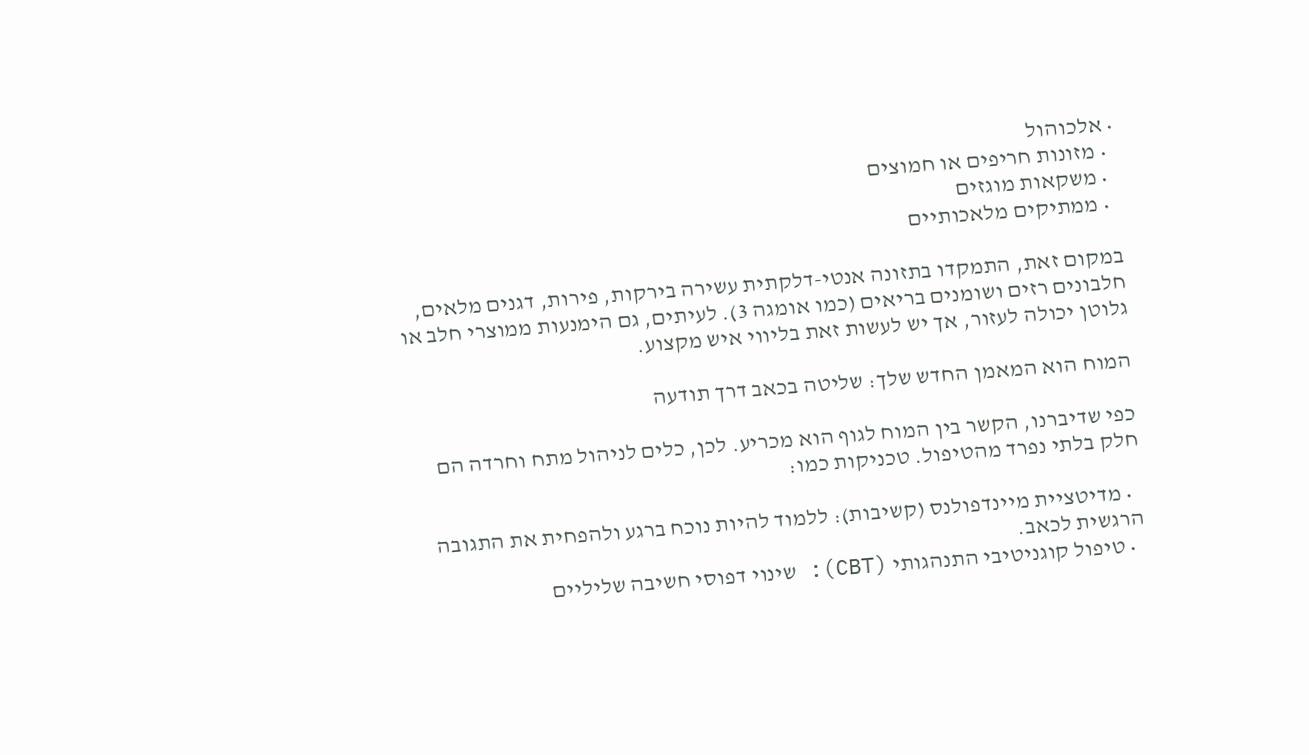• אלכוהול
  • מזונות חריפים או חמוצים
  • משקאות מוגזים
  • ממתיקים מלאכותיים

במקום זאת, התמקדו בתזונה אנטי-דלקתית עשירה בירקות, פירות, דגנים מלאים, חלבונים רזים ושומנים בריאים (כמו אומגה 3). לעיתים, גם הימנעות ממוצרי חלב או גלוטן יכולה לעזור, אך יש לעשות זאת בליווי איש מקצוע.

המוח הוא המאמן החדש שלך: שליטה בכאב דרך תודעה

כפי שדיברנו, הקשר בין המוח לגוף הוא מכריע. לכן, כלים לניהול מתח וחרדה הם חלק בלתי נפרד מהטיפול. טכניקות כמו:

  • מדיטציית מיינדפולנס (קשיבות): ללמוד להיות נוכח ברגע ולהפחית את התגובה הרגשית לכאב.
  • טיפול קוגניטיבי התנהגותי (CBT): שינוי דפוסי חשיבה שליליים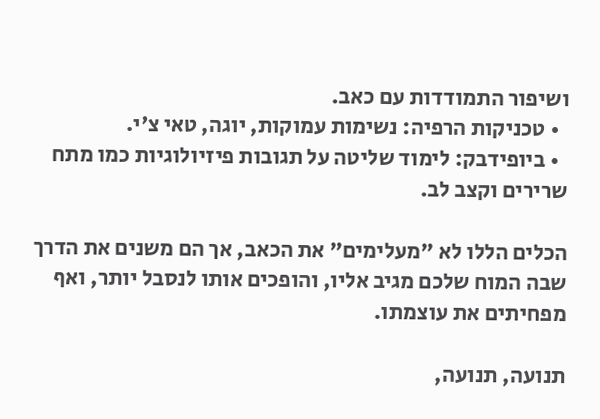ושיפור התמודדות עם כאב.
  • טכניקות הרפיה: נשימות עמוקות, יוגה, טאי צ'י.
  • ביופידבק: לימוד שליטה על תגובות פיזיולוגיות כמו מתח שרירים וקצב לב.

הכלים הללו לא "מעלימים" את הכאב, אך הם משנים את הדרך שבה המוח שלכם מגיב אליו, והופכים אותו לנסבל יותר, ואף מפחיתים את עוצמתו.

תנועה, תנועה,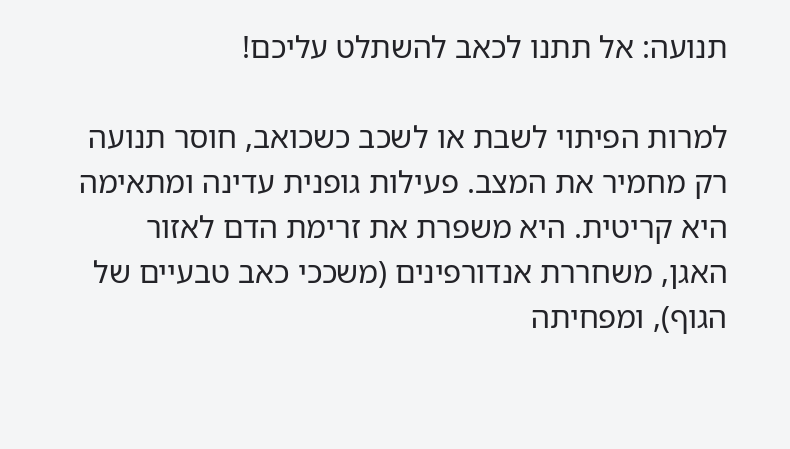תנועה: אל תתנו לכאב להשתלט עליכם!

למרות הפיתוי לשבת או לשכב כשכואב, חוסר תנועה רק מחמיר את המצב. פעילות גופנית עדינה ומתאימה היא קריטית. היא משפרת את זרימת הדם לאזור האגן, משחררת אנדורפינים (משככי כאב טבעיים של הגוף), ומפחיתה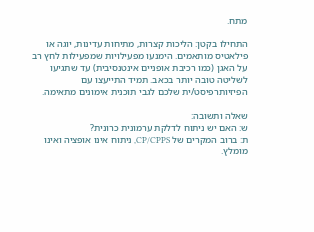מתח.

התחילו בקטן: הליכות קצרות, מתיחות עדינות, יוגה או פילאטיס מותאמים. הימנעו מפעילויות שמפעילות לחץ רב על האגן (כמו רכיבת אופניים אינטנסיבית) עד שתגיעו לשליטה טובה יותר בכאב. תמיד התייעצו עם הפיזיותרפיסט/ית שלכם לגבי תוכנית אימונים מתאימה.

שאלה ותשובה:
ש: האם יש ניתוח לדלקת ערמונית כרונית?
ת: ברוב המקרים של CP/CPPS, ניתוח אינו אופציה ואינו מומלץ.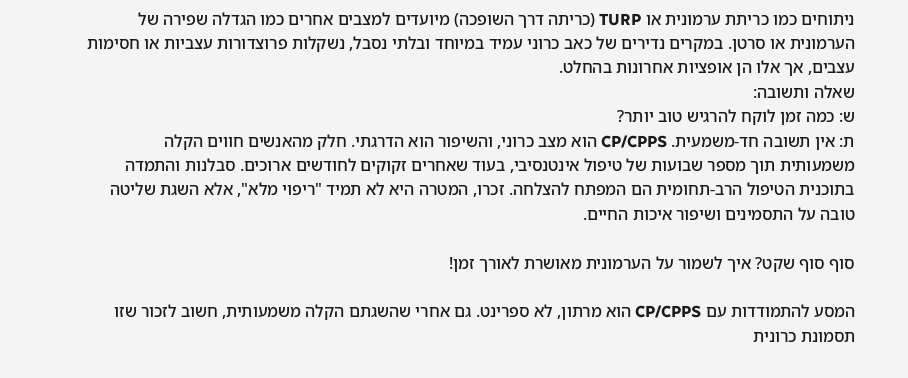ניתוחים כמו כריתת ערמונית או TURP (כריתה דרך השופכה) מיועדים למצבים אחרים כמו הגדלה שפירה של הערמונית או סרטן. במקרים נדירים של כאב כרוני עמיד במיוחד ובלתי נסבל, נשקלות פרוצדורות עצביות או חסימות עצבים, אך אלו הן אופציות אחרונות בהחלט.
שאלה ותשובה:
ש: כמה זמן לוקח להרגיש טוב יותר?
ת: אין תשובה חד-משמעית. CP/CPPS הוא מצב כרוני, והשיפור הוא הדרגתי. חלק מהאנשים חווים הקלה משמעותית תוך מספר שבועות של טיפול אינטנסיבי, בעוד שאחרים זקוקים לחודשים ארוכים. סבלנות והתמדה בתוכנית הטיפול הרב-תחומית הם המפתח להצלחה. זכרו, המטרה היא לא תמיד "ריפוי מלא", אלא השגת שליטה טובה על התסמינים ושיפור איכות החיים.

סוף סוף שקט? איך לשמור על הערמונית מאושרת לאורך זמן!

המסע להתמודדות עם CP/CPPS הוא מרתון, לא ספרינט. גם אחרי שהשגתם הקלה משמעותית, חשוב לזכור שזו תסמונת כרונית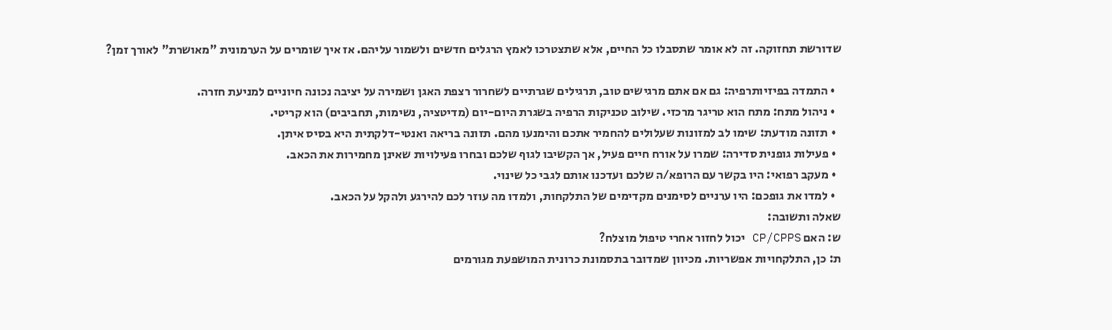שדורשת תחזוקה. זה לא אומר שתסבלו כל החיים, אלא שתצטרכו לאמץ הרגלים חדשים ולשמור עליהם. אז איך שומרים על הערמונית "מאושרת" לאורך זמן?

  • התמדה בפיזיותרפיה: גם אם אתם מרגישים טוב, תרגילים שגרתיים לשחרור רצפת האגן ושמירה על יציבה נכונה חיוניים למניעת חזרה.
  • ניהול מתח: מתח הוא טריגר מרכזי. שילוב טכניקות הרפיה בשגרת היום-יום (מדיטציה, נשימות, תחביבים) הוא קריטי.
  • תזונה מודעת: שימו לב למזונות שעלולים להחמיר אתכם והימנעו מהם. תזונה בריאה ואנטי-דלקתית היא בסיס איתן.
  • פעילות גופנית סדירה: שמרו על אורח חיים פעיל, אך הקשיבו לגוף שלכם ובחרו פעילויות שאינן מחמירות את הכאב.
  • מעקב רפואי: היו בקשר עם הרופא/ה שלכם ועדכנו אותם לגבי כל שינוי.
  • למדו את גופכם: היו ערניים לסימנים מקדימים של התלקחות, ולמדו מה עוזר לכם להירגע ולהקל על הכאב.
שאלה ותשובה:
ש: האם CP/CPPS יכול לחזור אחרי טיפול מוצלח?
ת: כן, התלקחויות אפשריות. מכיוון שמדובר בתסמונת כרונית המושפעת מגורמים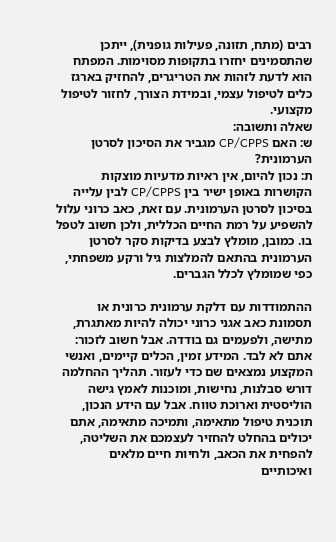רבים (מתח, תזונה, פעילות גופנית), ייתכן שהתסמינים יחזרו בתקופות מסוימות. המפתח הוא לדעת לזהות את הטריגרים, להחזיק בארגז כלים לטיפול עצמי, ובמידת הצורך, לחזור לטיפול מקצועי.
שאלה ותשובה:
ש: האם CP/CPPS מגביר את הסיכון לסרטן הערמונית?
ת: נכון להיום, אין ראיות מדעיות מוצקות הקושרות באופן ישיר בין CP/CPPS לבין עלייה בסיכון לסרטן הערמונית. עם זאת, כאב כרוני עלול להשפיע על רמת החיים הכללית, ולכן חשוב לטפל בו. כמובן, מומלץ לבצע בדיקות סקר לסרטן הערמונית בהתאם להמלצות גיל ורקע משפחתי, כפי שמומלץ לכלל הגברים.

ההתמודדות עם דלקת ערמונית כרונית או תסמונת כאב אגני כרוני יכולה להיות מאתגרת, מתישה, ולפעמים גם בודדה. אבל חשוב לזכור: אתם לא לבד. המידע זמין, הכלים קיימים, ואנשי המקצוע נמצאים שם כדי לעזור. תהליך ההחלמה דורש סבלנות, נחישות, ומוכנות לאמץ גישה הוליסטית וארוכת טווח. אבל עם הידע הנכון, תוכנית טיפול מתאימה, ותמיכה מתאימה, אתם יכולים בהחלט להחזיר לעצמכם את השליטה, להפחית את הכאב, ולחיות חיים מלאים ואיכותיים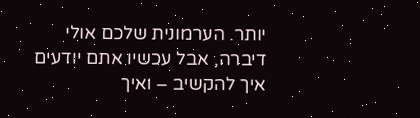יותר. הערמונית שלכם אולי דיברה, אבל עכשיו אתם יודעים איך להקשיב – ואיך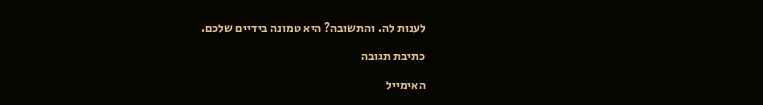לענות לה. והתשובה? היא טמונה בידיים שלכם.

כתיבת תגובה

האימייל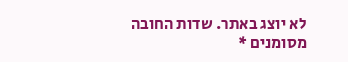לא יוצג באתר. שדות החובה מסומנים *